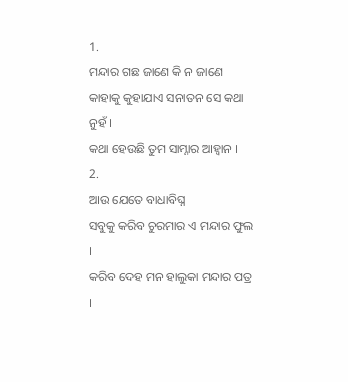1.
ମନ୍ଦାର ଗଛ ଜାଣେ କି ନ ଜାଣେ
କାହାକୁ କୁହାଯାଏ ସନାତନ ସେ କଥା ନୁହଁ ।
କଥା ହେଉଛି ତୁମ ସାମ୍ନାର ଆହ୍ଵାନ ।
2.
ଆଉ ଯେତେ ବାଧାବିଘ୍ନ
ସବୁକୁ କରିବ ଚୁରମାର ଏ ମନ୍ଦାର ଫୁଲ ।
କରିବ ଦେହ ମନ ହାଲୁକା ମନ୍ଦାର ପତ୍ର ।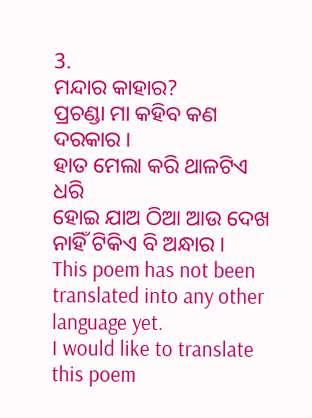3.
ମନ୍ଦାର କାହାର?
ପ୍ରଚଣ୍ଡା ମା କହିବ କଣ ଦରକାର ।
ହାତ ମେଲା କରି ଥାଳଟିଏ ଧରି
ହୋଇ ଯାଅ ଠିଆ ଆଉ ଦେଖ
ନାହିଁ ଟିକିଏ ବି ଅନ୍ଧାର ।
This poem has not been translated into any other language yet.
I would like to translate this poem